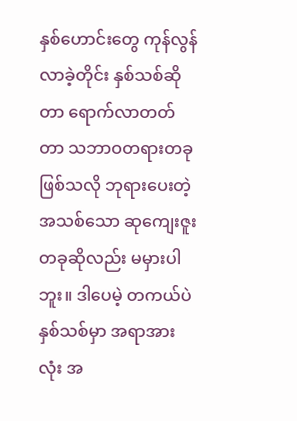နှစ်ဟောင်းတွေ ကုန်လွန်လာခဲ့တိုင်း နှစ်သစ်ဆိုတာ ရောက်လာတတ်တာ သဘာဝတရားတခုဖြစ်သလို ဘုရားပေးတဲ့ အသစ်သော ဆုကျေးဇူးတခုဆိုလည်း မမှားပါဘူး။ ဒါပေမဲ့ တကယ်ပဲ နှစ်သစ်မှာ အရာအားလုံး အ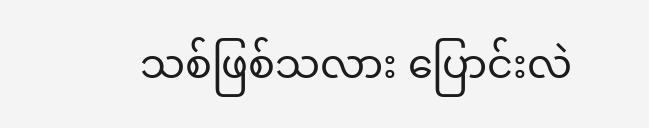သစ်ဖြစ်သလား ပြောင်းလဲ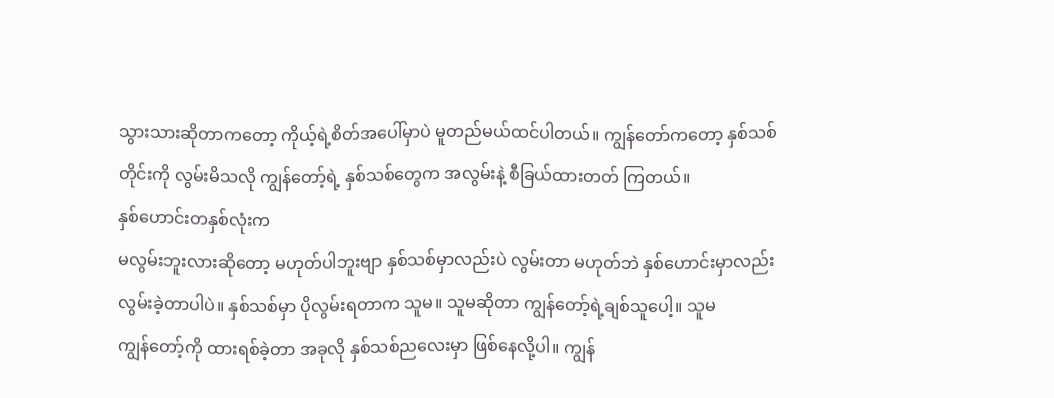သွားသားဆိုတာကတော့ ကိုယ့်ရဲ့စိတ်အပေါ်မှာပဲ မူတည်မယ်ထင်ပါတယ်။ ကျွန်တော်ကတော့ နှစ်သစ်တိုင်းကို လွမ်းမိသလို ကျွန်တော့်ရဲ့ နှစ်သစ်တွေက အလွမ်းနဲ့ စီခြယ်ထားတတ် ကြတယ်။
နှစ်ဟောင်းတနှစ်လုံးက
မလွမ်းဘူးလားဆိုတော့ မဟုတ်ပါဘူးဗျာ နှစ်သစ်မှာလည်းပဲ လွမ်းတာ မဟုတ်ဘဲ နှစ်ဟောင်းမှာလည်း
လွမ်းခဲ့တာပါပဲ။ နှစ်သစ်မှာ ပိုလွမ်းရတာက သူမ။ သူမဆိုတာ ကျွန်တော့်ရဲ့ချစ်သူပေါ့။ သူမ
ကျွန်တော့်ကို ထားရစ်ခဲ့တာ အခုလို နှစ်သစ်ညလေးမှာ ဖြစ်နေလို့ပါ။ ကျွန်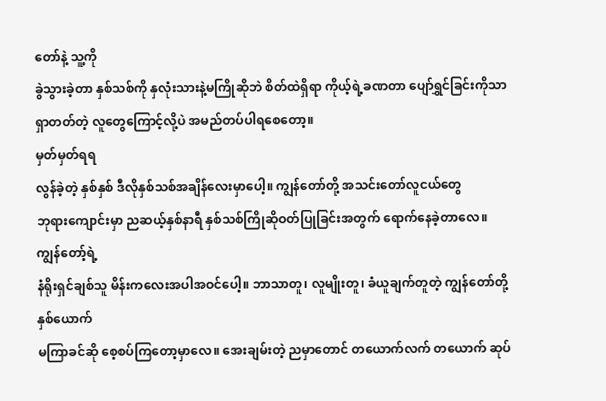တော်နဲ့ သူ့ကို
ခွဲသွားခဲ့တာ နှစ်သစ်ကို နှလုံးသားနဲ့မကြိုဆိုဘဲ စိတ်ထဲရှိရာ ကိုယ့်ရဲ့ခဏတာ ပျော်ရွှင်ခြင်းကိုသာ
ရှာတတ်တဲ့ လူတွေကြောင့်လို့ပဲ အမည်တပ်ပါရစေတော့။
မှတ်မှတ်ရရ
လွန်ခဲ့တဲ့ နှစ်နှစ် ဒီလိုနှစ်သစ်အချိန်လေးမှာပေါ့။ ကျွန်တော်တို့ အသင်းတော်လူငယ်တွေ
ဘုရားကျောင်းမှာ ညဆယ့်နှစ်နာရီ နှစ်သစ်ကြိုဆိုဝတ်ပြုခြင်းအတွက် ရောက်နေခဲ့တာလေ။ ကျွန်တော့်ရဲ့
နံရိုးရှင်ချစ်သူ မိန်းကလေးအပါအဝင်ပေါ့။ ဘာသာတူ၊ လူမျိုးတူ၊ ခံယူချက်တူတဲ့ ကျွန်တော်တို့နှစ်ယောက်
မကြာခင်ဆို စေ့စပ်ကြတော့မှာလေ။ အေးချမ်းတဲ့ ညမှာတောင် တယောက်လက် တယောက် ဆုပ်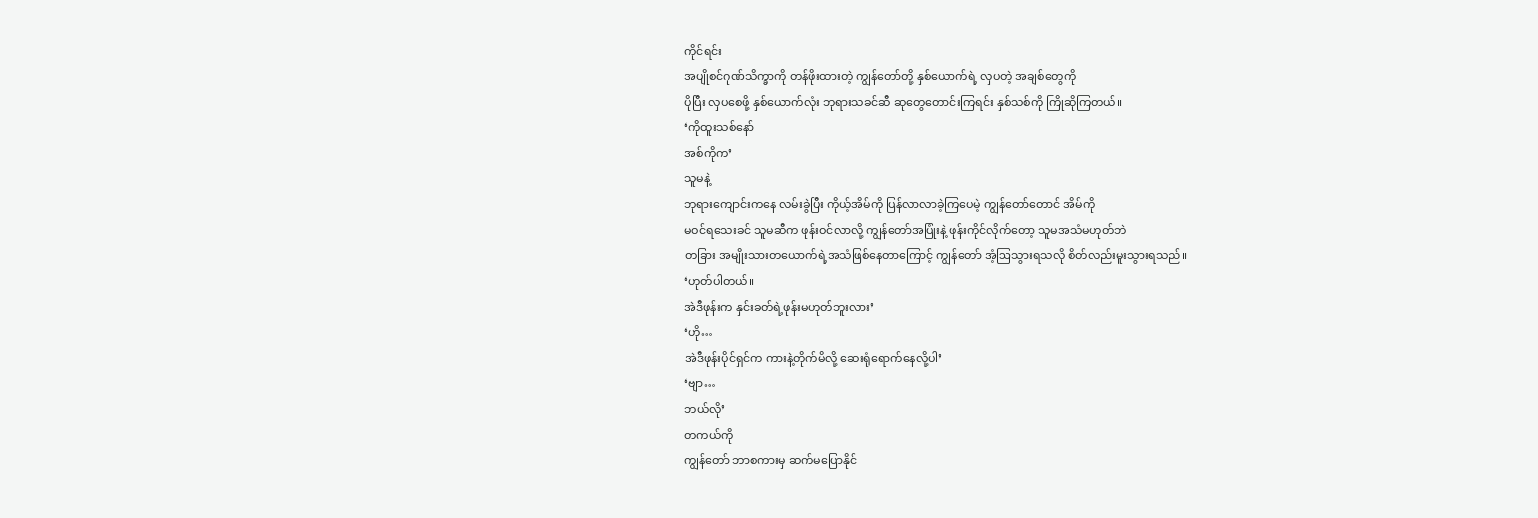ကိုင်ရင်း
အပျိုစင်ဂုဏ်သိက္ခာကို တန်ဖိုးထားတဲ့ ကျွန်တော်တို့ နှစ်ယောက်ရဲ့ လှပတဲ့ အချစ်တွေကို
ပိုပြီး လှပစေဖို့ နှစ်ယောက်လုံး ဘုရားသခင်ဆီ ဆုတွေတောင်းကြရင်း နှစ်သစ်ကို ကြိုဆိုကြတယ်။
‘ကိုထူးသစ်နော်
အစ်ကိုက’
သူမနဲ့
ဘုရားကျောင်းကနေ လမ်းခွဲပြီး ကိုယ့်အိမ်ကို ပြန်လာလာခဲ့ကြပေမဲ့ ကျွန်တော်တောင် အိမ်ကို
မဝင်ရသေးခင် သူမဆီက ဖုန်းဝင်လာလို့ ကျွန်တော်အပြုံးနဲ့ ဖုန်းကိုင်လိုက်တော့ သူမအသံမဟုတ်ဘဲ
တခြား အမျိုးသားတယောက်ရဲ့အသံဖြစ်နေတာကြောင့် ကျွန်တော် အံ့ဩသွားရသလို စိတ်လည်းမူးသွားရသည်။
‘ဟုတ်ပါတယ်။
အဲဒီဖုန်းက နှင်းခတ်ရဲ့ဖုန်းမဟုတ်ဘူးလား’
‘ဟို…
အဲဒီဖုန်းပိုင်ရှင်က ကားနဲ့တိုက်မိလို့ ဆေးရုံရောက်နေလို့ပါ’
‘ဗျာ…
ဘယ်လို’
တကယ်ကို
ကျွန်တော် ဘာစကားမှ ဆက်မပြောနိုင်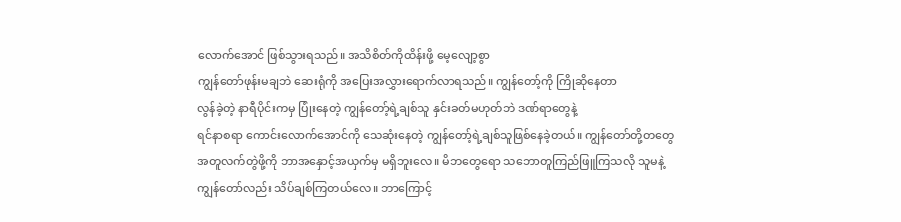လောက်အောင် ဖြစ်သွားရသည်။ အသိစိတ်ကိုထိန်းဖို့ မေ့လျော့စွာ
ကျွန်တော်ဖုန်းမချဘဲ ဆေးရုံကို အပြေးအလွှားရောက်လာရသည်။ ကျွန်တော့်ကို ကြိုဆိုနေတာ
လွန်ခဲ့တဲ့ နာရီပိုင်းကမှ ပြုံးနေတဲ့ ကျွန်တော့်ရဲ့ချစ်သူ နှင်းခတ်မဟုတ်ဘဲ ဒဏ်ရာတွေနဲ့
ရင်နာစရာ ကောင်းလောက်အောင်ကို သေဆုံးနေတဲ့ ကျွန်တော့်ရဲ့ချစ်သူဖြစ်နေခဲ့တယ်။ ကျွန်တော်တို့တတွေ
အတူလက်တွဲဖို့ကို ဘာအနှောင့်အယှက်မှ မရှိဘူးလေ။ မိဘတွေရော သဘောတူကြည်ဖြူကြသလို သူမနဲ့
ကျွန်တော်လည်း သိပ်ချစ်ကြတယ်လေ။ ဘာကြောင့်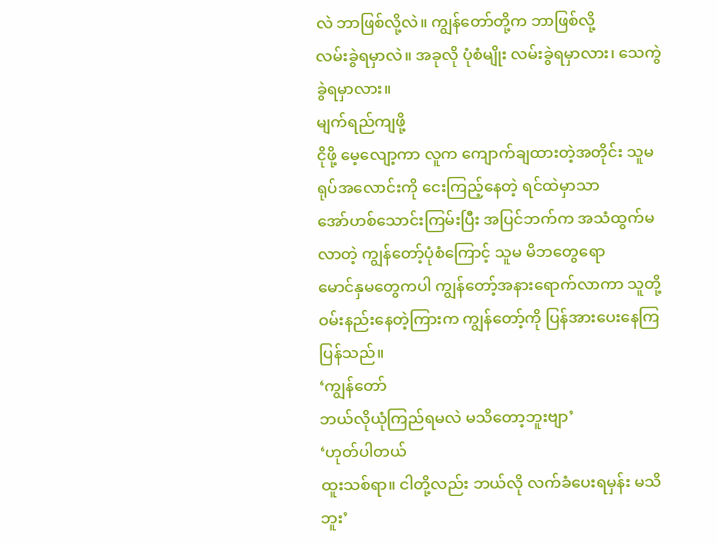လဲ ဘာဖြစ်လို့လဲ။ ကျွန်တော်တို့က ဘာဖြစ်လို့
လမ်းခွဲရမှာလဲ။ အခုလို ပုံစံမျိုး လမ်းခွဲရမှာလား၊ သေကွဲ ခွဲရမှာလား။
မျက်ရည်ကျဖို့
ငိုဖို့ မေ့လျော့ကာ လူက ကျောက်ချထားတဲ့အတိုင်း သူမရုပ်အလောင်းကို ငေးကြည့်နေတဲ့ ရင်ထဲမှာသာ
အော်ဟစ်သောင်းကြမ်းပြီး အပြင်ဘက်က အသံထွက်မလာတဲ့ ကျွန်တော့်ပုံစံကြောင့် သူမ မိဘတွေရော
မောင်နှမတွေကပါ ကျွန်တော့်အနားရောက်လာကာ သူတို့ဝမ်းနည်းနေတဲ့ကြားက ကျွန်တော့်ကို ပြန်အားပေးနေကြပြန်သည်။
‘ကျွန်တော်
ဘယ်လိုယုံကြည်ရမလဲ မသိတော့ဘူးဗျာ’
‘ဟုတ်ပါတယ်
ထူးသစ်ရာ။ ငါတို့လည်း ဘယ်လို လက်ခံပေးရမှန်း မသိဘူး’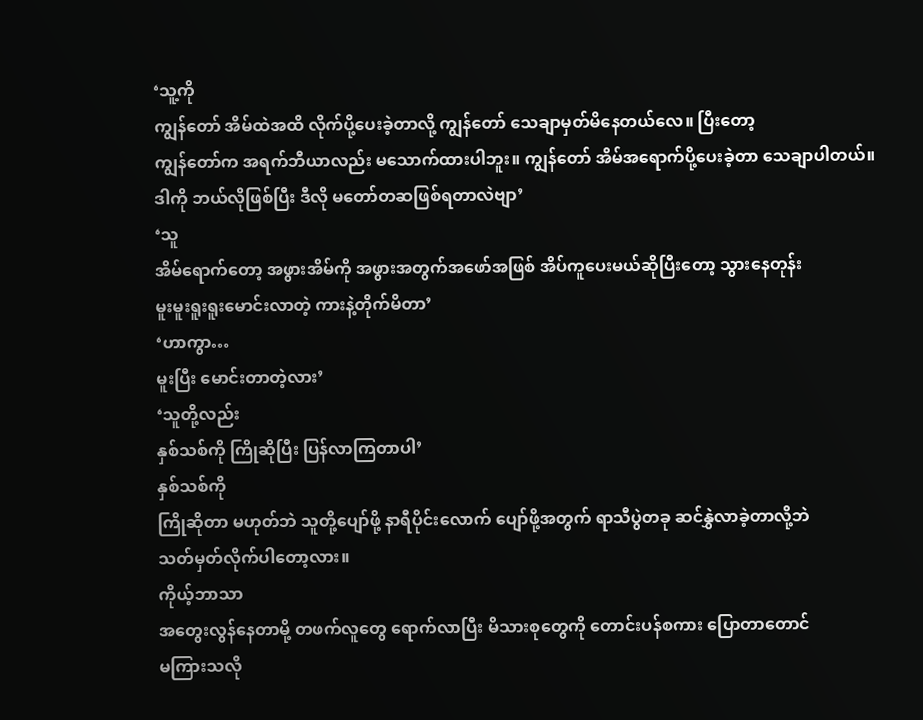‘သူ့ကို
ကျွန်တော် အိမ်ထဲအထိ လိုက်ပို့ပေးခဲ့တာလို့ ကျွန်တော် သေချာမှတ်မိနေတယ်လေ။ ပြီးတော့
ကျွန်တော်က အရက်ဘီယာလည်း မသောက်ထားပါဘူး။ ကျွန်တော် အိမ်အရောက်ပို့ပေးခဲ့တာ သေချာပါတယ်။
ဒါကို ဘယ်လိုဖြစ်ပြီး ဒီလို မတော်တဆဖြစ်ရတာလဲဗျာ’
‘သူ
အိမ်ရောက်တော့ အဖွားအိမ်ကို အဖွားအတွက်အဖော်အဖြစ် အိပ်ကူပေးမယ်ဆိုပြီးတော့ သွားနေတုန်း
မူးမူးရူးရူးမောင်းလာတဲ့ ကားနဲ့တိုက်မိတာ’
‘ဟာကွာ…
မူးပြီး မောင်းတာတဲ့လား’
‘သူတို့လည်း
နှစ်သစ်ကို ကြိုဆိုပြီး ပြန်လာကြတာပါ’
နှစ်သစ်ကို
ကြိုဆိုတာ မဟုတ်ဘဲ သူတို့ပျော်ဖို့ နာရီပိုင်းလောက် ပျော်ဖို့အတွက် ရာသီပွဲတခု ဆင်နွှဲလာခဲ့တာလို့ဘဲ
သတ်မှတ်လိုက်ပါတော့လား။
ကိုယ့်ဘာသာ
အတွေးလွန်နေတာမို့ တဖက်လူတွေ ရောက်လာပြီး မိသားစုတွေကို တောင်းပန်စကား ပြောတာတောင်
မကြားသလို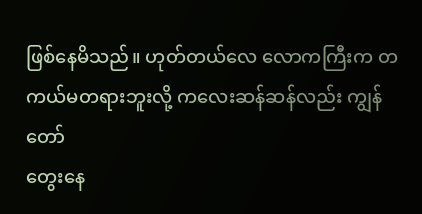ဖြစ်နေမိသည်။ ဟုတ်တယ်လေ လောကကြီးက တကယ်မတရားဘူးလို့ ကလေးဆန်ဆန်လည်း ကျွန်တော်
တွေးနေ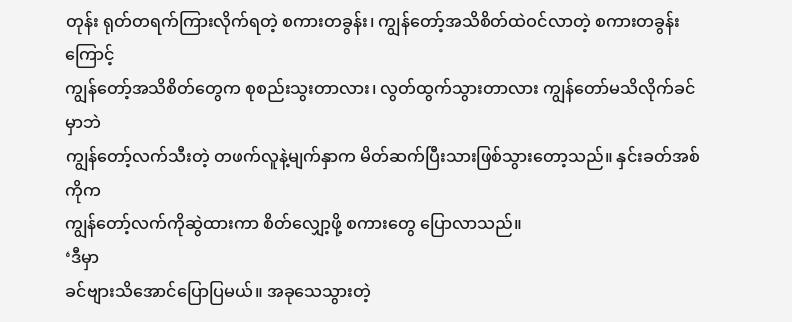တုန်း ရုတ်တရက်ကြားလိုက်ရတဲ့ စကားတခွန်း၊ ကျွန်တော့်အသိစိတ်ထဲဝင်လာတဲ့ စကားတခွန်းကြောင့်
ကျွန်တော့်အသိစိတ်တွေက စုစည်းသွးတာလား၊ လွတ်ထွက်သွားတာလား ကျွန်တော်မသိလိုက်ခင်မှာဘဲ
ကျွန်တော့်လက်သီးတဲ့ တဖက်လူနဲ့မျက်နှာက မိတ်ဆက်ပြီးသားဖြစ်သွားတော့သည်။ နှင်းခတ်အစ်ကိုက
ကျွန်တော့်လက်ကိုဆွဲထားကာ စိတ်လျှော့ဖို့ စကားတွေ ပြောလာသည်။
‘ဒီမှာ
ခင်ဗျားသိအောင်ပြောပြမယ်။ အခုသေသွားတဲ့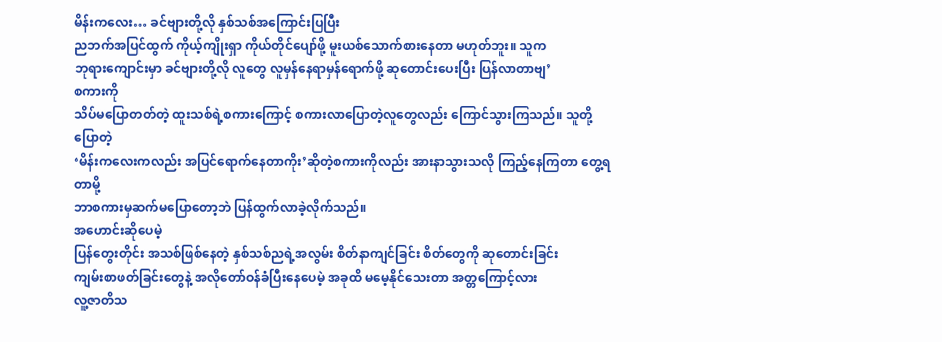မိန်းကလေး… ခင်ဗျားတို့လို နှစ်သစ်အကြောင်းပြပြီး
ညဘက်အပြင်ထွက် ကိုယ့်ကျိုးရှာ ကိုယ်တိုင်ပျော်ဖို့ မူးယစ်သောက်စားနေတာ မဟုတ်ဘူး။ သူက
ဘုရားကျောင်းမှာ ခင်ဗျားတို့လို လူတွေ လူမှန်နေရာမှန်ရောက်ဖို့ ဆုတောင်းပေးပြီး ပြန်လာတာဗျ’
စကားကို
သိပ်မပြောတတ်တဲ့ ထူးသစ်ရဲ့စကားကြောင့် စကားလာပြောတဲ့လူတွေလည်း ကြောင်သွားကြသည်။ သူတို့ပြောတဲ့
‘မိန်းကလေးကလည်း အပြင်ရောက်နေတာကိုး’ဆိုတဲ့စကားကိုလည်း အားနာသွားသလို ကြည့်နေကြတာ တွေ့ရတာမို့
ဘာစကားမှဆက်မပြောတော့ဘဲ ပြန်ထွက်လာခဲ့လိုက်သည်။
အဟောင်းဆိုပေမဲ့
ပြန်တွေးတိုင်း အသစ်ဖြစ်နေတဲ့ နှစ်သစ်ညရဲ့အလွမ်း စိတ်နာကျင်ခြင်း စိတ်တွေကို ဆုတောင်းခြင်း
ကျမ်းစာဖတ်ခြင်းတွေနဲ့ အလိုတော်ဝန်ခံပြီးနေပေမဲ့ အခုထိ မမေ့နိုင်သေးတာ အတ္တကြောင့်လား
လူ့ဇာတိသ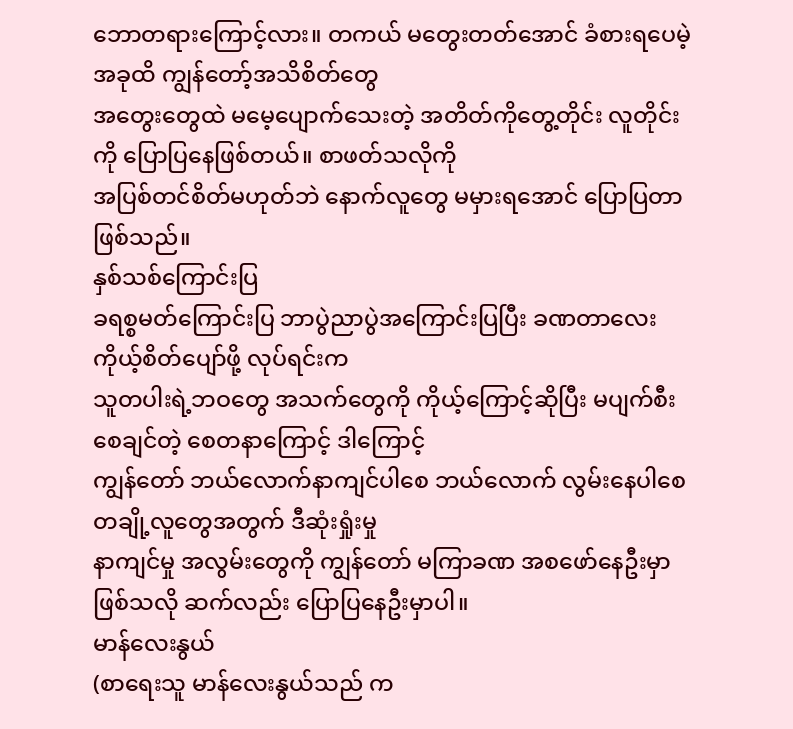ဘောတရားကြောင့်လား။ တကယ် မတွေးတတ်အောင် ခံစားရပေမဲ့ အခုထိ ကျွန်တော့်အသိစိတ်တွေ
အတွေးတွေထဲ မမေ့ပျောက်သေးတဲ့ အတိတ်ကိုတွေ့တိုင်း လူတိုင်းကို ပြောပြနေဖြစ်တယ်။ စာဖတ်သလိုကို
အပြစ်တင်စိတ်မဟုတ်ဘဲ နောက်လူတွေ မမှားရအောင် ပြောပြတာ ဖြစ်သည်။
နှစ်သစ်ကြောင်းပြ
ခရစ္စမတ်ကြောင်းပြ ဘာပွဲညာပွဲအကြောင်းပြပြီး ခဏတာလေးကိုယ့်စိတ်ပျော်ဖို့ လုပ်ရင်းက
သူတပါးရဲ့ဘဝတွေ အသက်တွေကို ကိုယ့်ကြောင့်ဆိုပြီး မပျက်စီးစေချင်တဲ့ စေတနာကြောင့် ဒါကြောင့်
ကျွန်တော် ဘယ်လောက်နာကျင်ပါစေ ဘယ်လောက် လွမ်းနေပါစေ တချို့လူတွေအတွက် ဒီဆုံးရှုံးမှု
နာကျင်မှု အလွမ်းတွေကို ကျွန်တော် မကြာခဏ အစဖော်နေဦးမှာဖြစ်သလို ဆက်လည်း ပြောပြနေဦးမှာပါ။
မာန်လေးနွယ်
(စာရေးသူ မာန်လေးနွယ်သည် က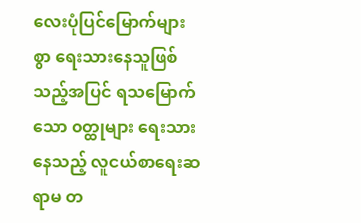လေးပုံပြင်မြောက်များစွာ ရေးသားနေသူဖြစ်သည့်အပြင် ရသမြောက်သော ၀တ္ထုများ ရေးသားနေသည့် လူငယ်စာရေးဆရာမ တ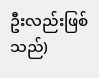ဦးလည်းဖြစ်သည်)